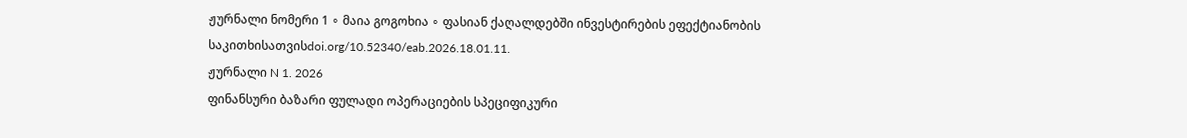ჟურნალი ნომერი 1 ∘ მაია გოგოხია ∘ ფასიან ქაღალდებში ინვესტირების ეფექტიანობის საკითხისათვისdoi.org/10.52340/eab.2026.18.01.11.
ჟურნალი N 1. 2026
ფინანსური ბაზარი ფულადი ოპერაციების სპეციფიკური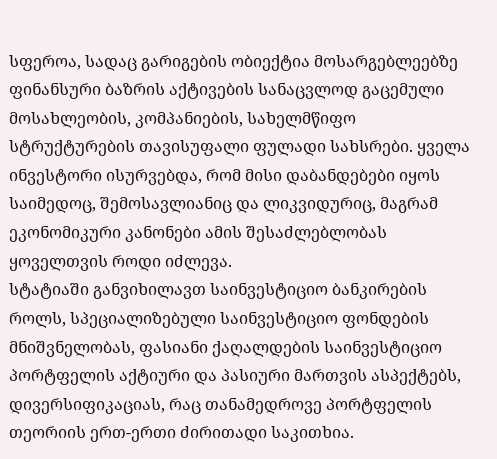სფეროა, სადაც გარიგების ობიექტია მოსარგებლეებზე ფინანსური ბაზრის აქტივების სანაცვლოდ გაცემული მოსახლეობის, კომპანიების, სახელმწიფო სტრუქტურების თავისუფალი ფულადი სახსრები. ყველა ინვესტორი ისურვებდა, რომ მისი დაბანდებები იყოს საიმედოც, შემოსავლიანიც და ლიკვიდურიც, მაგრამ ეკონომიკური კანონები ამის შესაძლებლობას ყოველთვის როდი იძლევა.
სტატიაში განვიხილავთ საინვესტიციო ბანკირების როლს, სპეციალიზებული საინვესტიციო ფონდების მნიშვნელობას, ფასიანი ქაღალდების საინვესტიციო პორტფელის აქტიური და პასიური მართვის ასპექტებს, დივერსიფიკაციას, რაც თანამედროვე პორტფელის თეორიის ერთ-ერთი ძირითადი საკითხია.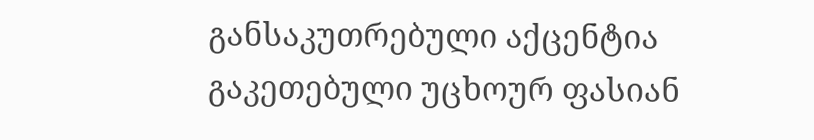განსაკუთრებული აქცენტია გაკეთებული უცხოურ ფასიან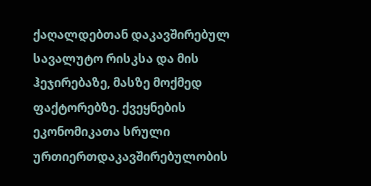ქაღალდებთან დაკავშირებულ სავალუტო რისკსა და მის ჰეჯირებაზე, მასზე მოქმედ ფაქტორებზე. ქვეყნების ეკონომიკათა სრული ურთიერთდაკავშირებულობის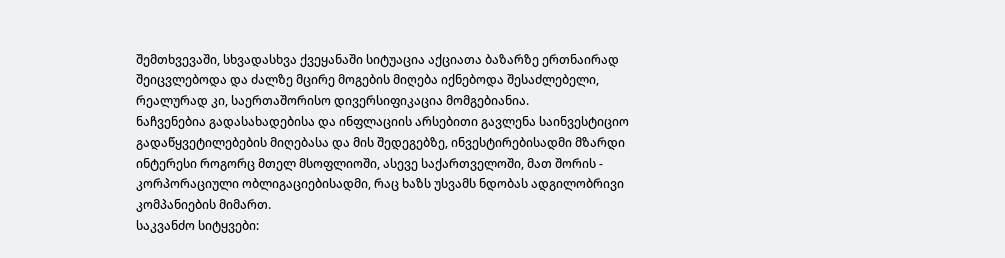შემთხვევაში, სხვადასხვა ქვეყანაში სიტუაცია აქციათა ბაზარზე ერთნაირად შეიცვლებოდა და ძალზე მცირე მოგების მიღება იქნებოდა შესაძლებელი, რეალურად კი, საერთაშორისო დივერსიფიკაცია მომგებიანია.
ნაჩვენებია გადასახადებისა და ინფლაციის არსებითი გავლენა საინვესტიციო გადაწყვეტილებების მიღებასა და მის შედეგებზე, ინვესტირებისადმი მზარდი ინტერესი როგორც მთელ მსოფლიოში, ასევე საქართველოში, მათ შორის - კორპორაციული ობლიგაციებისადმი, რაც ხაზს უსვამს ნდობას ადგილობრივი კომპანიების მიმართ.
საკვანძო სიტყვები: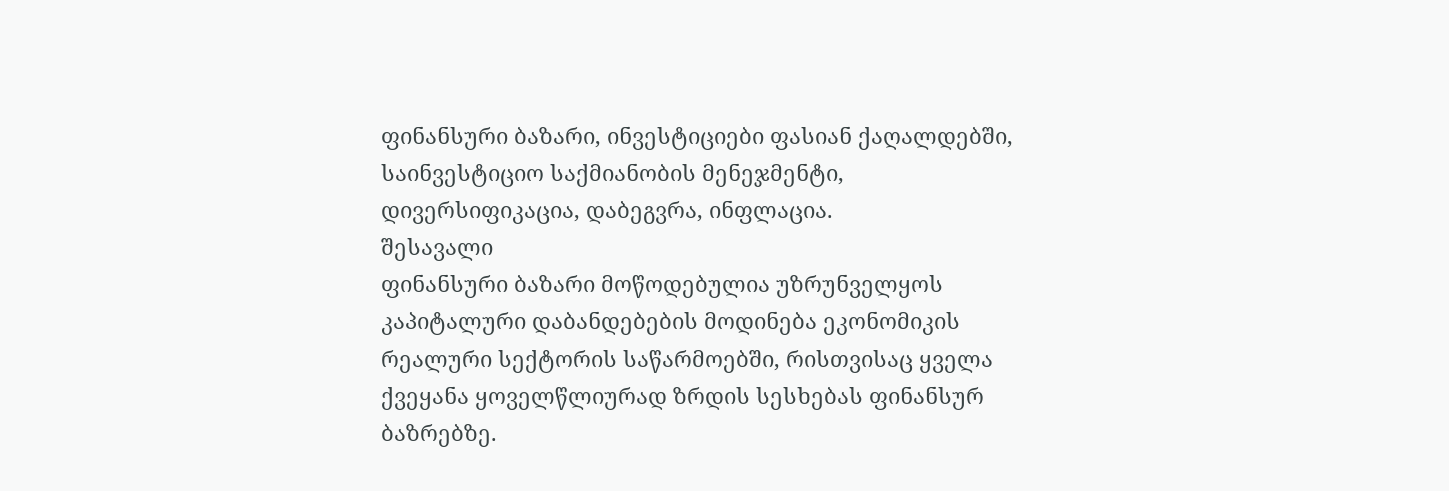ფინანსური ბაზარი, ინვესტიციები ფასიან ქაღალდებში, საინვესტიციო საქმიანობის მენეჯმენტი, დივერსიფიკაცია, დაბეგვრა, ინფლაცია.
შესავალი
ფინანსური ბაზარი მოწოდებულია უზრუნველყოს კაპიტალური დაბანდებების მოდინება ეკონომიკის რეალური სექტორის საწარმოებში, რისთვისაც ყველა ქვეყანა ყოველწლიურად ზრდის სესხებას ფინანსურ ბაზრებზე.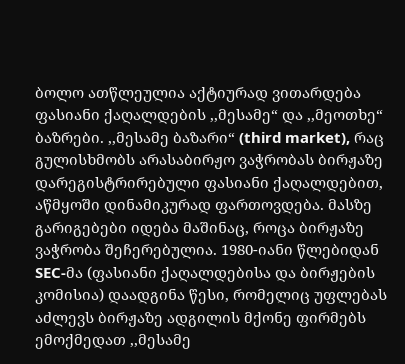ბოლო ათწლეულია აქტიურად ვითარდება ფასიანი ქაღალდების ,,მესამე“ და ,,მეოთხე“ ბაზრები. ,,მესამე ბაზარი“ (third market), რაც გულისხმობს არასაბირჟო ვაჭრობას ბირჟაზე დარეგისტრირებული ფასიანი ქაღალდებით, აწმყოში დინამიკურად ფართოვდება. მასზე გარიგებები იდება მაშინაც, როცა ბირჟაზე ვაჭრობა შეჩერებულია. 1980-იანი წლებიდან SEC-მა (ფასიანი ქაღალდებისა და ბირჟების კომისია) დაადგინა წესი, რომელიც უფლებას აძლევს ბირჟაზე ადგილის მქონე ფირმებს ემოქმედათ ,,მესამე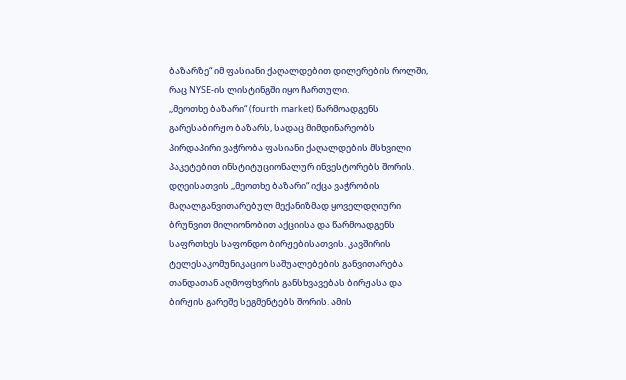ბაზარზე“ იმ ფასიანი ქაღალდებით დილერების როლში, რაც NYSE-ის ლისტინგში იყო ჩართული.
,,მეოთხე ბაზარი“ (fourth market) წარმოადგენს გარესაბირჟო ბაზარს, სადაც მიმდინარეობს პირდაპირი ვაჭრობა ფასიანი ქაღალდების მსხვილი პაკეტებით ინსტიტუციონალურ ინვესტორებს შორის. დღეისათვის ,,მეოთხე ბაზარი“ იქცა ვაჭრობის მაღალგანვითარებულ მექანიზმად ყოველდღიური ბრუნვით მილიონობით აქციისა და წარმოადგენს საფრთხეს საფონდო ბირჟებისათვის. კავშირის ტელესაკომუნიკაციო საშუალებების განვითარება თანდათან აღმოფხვრის განსხვავებას ბირჟასა და ბირჟის გარეშე სეგმენტებს შორის. ამის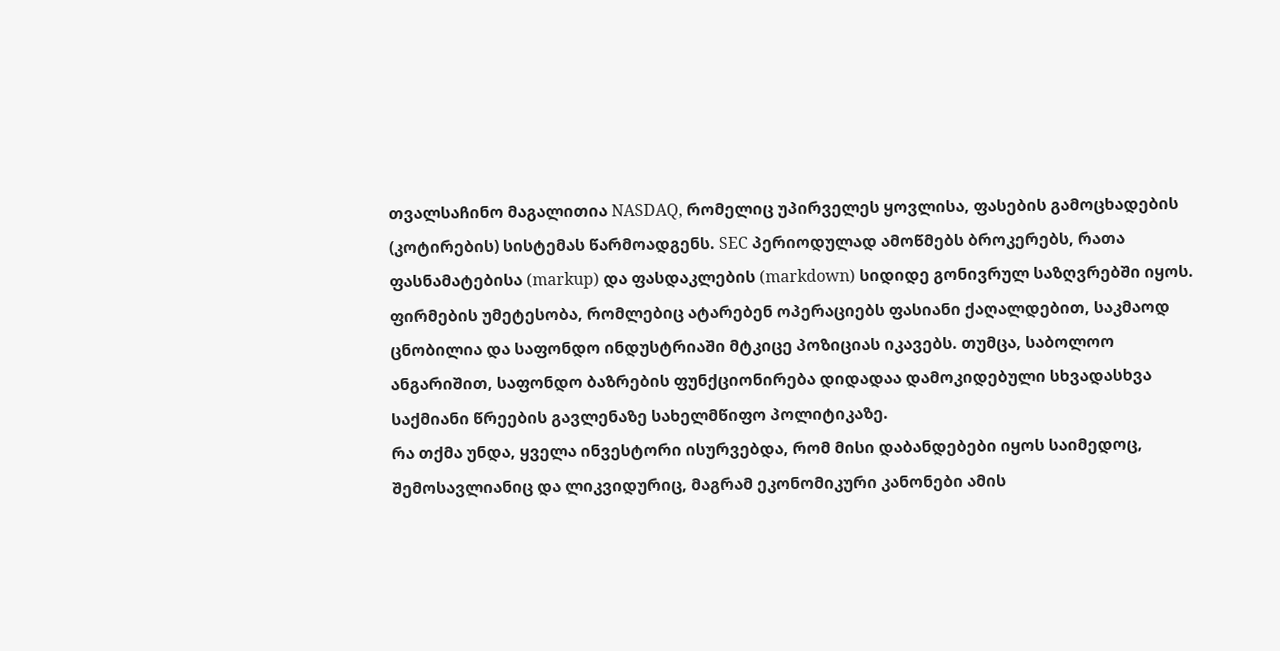თვალსაჩინო მაგალითია NASDAQ, რომელიც უპირველეს ყოვლისა, ფასების გამოცხადების (კოტირების) სისტემას წარმოადგენს. SEC პერიოდულად ამოწმებს ბროკერებს, რათა ფასნამატებისა (markup) და ფასდაკლების (markdown) სიდიდე გონივრულ საზღვრებში იყოს.
ფირმების უმეტესობა, რომლებიც ატარებენ ოპერაციებს ფასიანი ქაღალდებით, საკმაოდ ცნობილია და საფონდო ინდუსტრიაში მტკიცე პოზიციას იკავებს. თუმცა, საბოლოო ანგარიშით, საფონდო ბაზრების ფუნქციონირება დიდადაა დამოკიდებული სხვადასხვა საქმიანი წრეების გავლენაზე სახელმწიფო პოლიტიკაზე.
რა თქმა უნდა, ყველა ინვესტორი ისურვებდა, რომ მისი დაბანდებები იყოს საიმედოც, შემოსავლიანიც და ლიკვიდურიც, მაგრამ ეკონომიკური კანონები ამის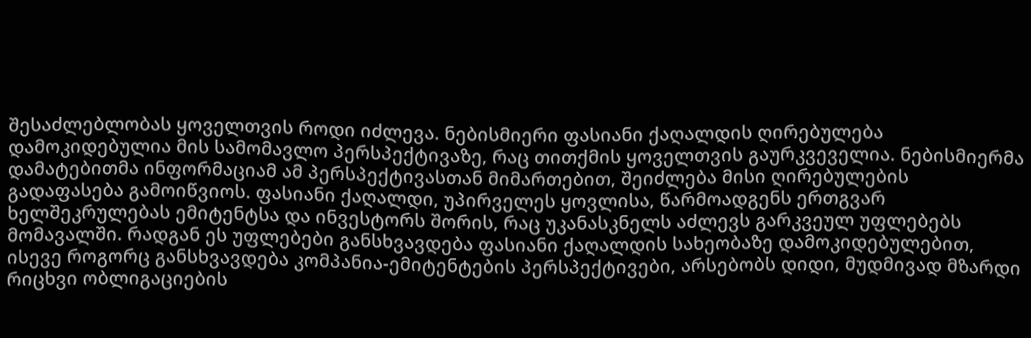შესაძლებლობას ყოველთვის როდი იძლევა. ნებისმიერი ფასიანი ქაღალდის ღირებულება დამოკიდებულია მის სამომავლო პერსპექტივაზე, რაც თითქმის ყოველთვის გაურკვეველია. ნებისმიერმა დამატებითმა ინფორმაციამ ამ პერსპექტივასთან მიმართებით, შეიძლება მისი ღირებულების გადაფასება გამოიწვიოს. ფასიანი ქაღალდი, უპირველეს ყოვლისა, წარმოადგენს ერთგვარ ხელშეკრულებას ემიტენტსა და ინვესტორს შორის, რაც უკანასკნელს აძლევს გარკვეულ უფლებებს მომავალში. რადგან ეს უფლებები განსხვავდება ფასიანი ქაღალდის სახეობაზე დამოკიდებულებით, ისევე როგორც განსხვავდება კომპანია-ემიტენტების პერსპექტივები, არსებობს დიდი, მუდმივად მზარდი რიცხვი ობლიგაციების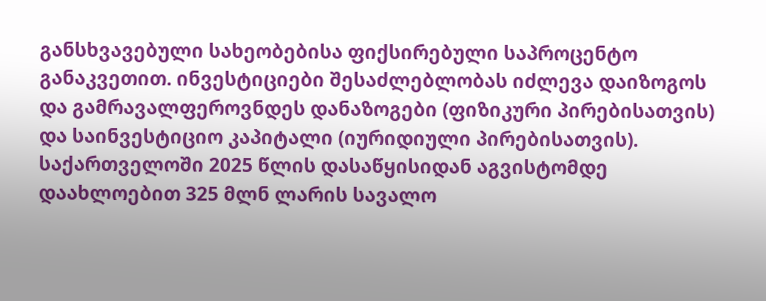განსხვავებული სახეობებისა ფიქსირებული საპროცენტო განაკვეთით. ინვესტიციები შესაძლებლობას იძლევა დაიზოგოს და გამრავალფეროვნდეს დანაზოგები (ფიზიკური პირებისათვის) და საინვესტიციო კაპიტალი (იურიდიული პირებისათვის).
საქართველოში 2025 წლის დასაწყისიდან აგვისტომდე დაახლოებით 325 მლნ ლარის სავალო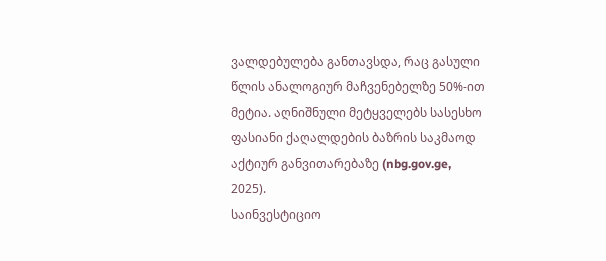ვალდებულება განთავსდა, რაც გასული წლის ანალოგიურ მაჩვენებელზე 50%-ით მეტია. აღნიშნული მეტყველებს სასესხო ფასიანი ქაღალდების ბაზრის საკმაოდ აქტიურ განვითარებაზე (nbg.gov.ge, 2025).
საინვესტიციო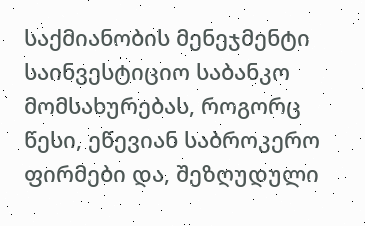საქმიანობის მენეჯმენტი
საინვესტიციო საბანკო მომსახურებას, როგორც წესი, ეწევიან საბროკერო ფირმები და, შეზღუდული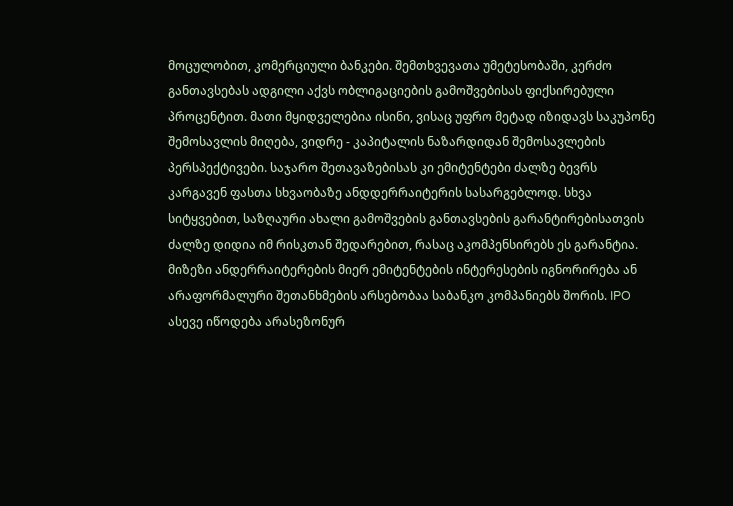მოცულობით, კომერციული ბანკები. შემთხვევათა უმეტესობაში, კერძო განთავსებას ადგილი აქვს ობლიგაციების გამოშვებისას ფიქსირებული პროცენტით. მათი მყიდველებია ისინი, ვისაც უფრო მეტად იზიდავს საკუპონე შემოსავლის მიღება, ვიდრე - კაპიტალის ნაზარდიდან შემოსავლების პერსპექტივები. საჯარო შეთავაზებისას კი ემიტენტები ძალზე ბევრს კარგავენ ფასთა სხვაობაზე ანდდერრაიტერის სასარგებლოდ. სხვა სიტყვებით, საზღაური ახალი გამოშვების განთავსების გარანტირებისათვის ძალზე დიდია იმ რისკთან შედარებით, რასაც აკომპენსირებს ეს გარანტია. მიზეზი ანდერრაიტერების მიერ ემიტენტების ინტერესების იგნორირება ან არაფორმალური შეთანხმების არსებობაა საბანკო კომპანიებს შორის. IPO ასევე იწოდება არასეზონურ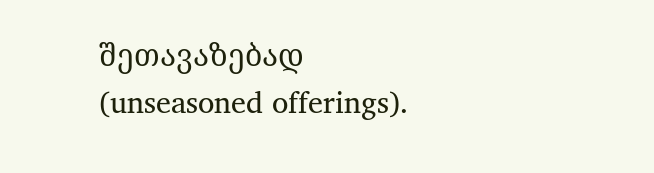შეთავაზებად (unseasoned offerings).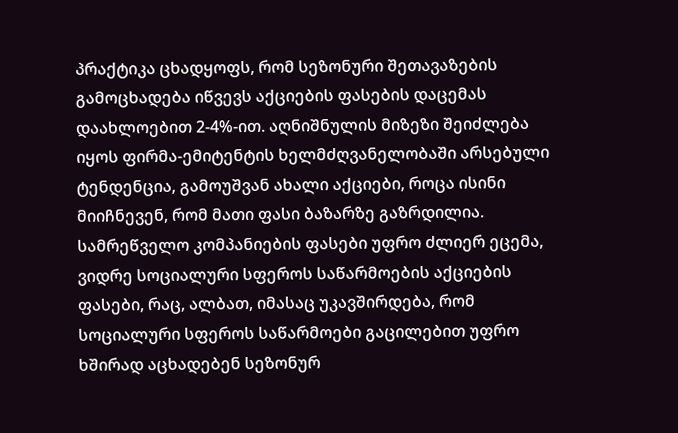პრაქტიკა ცხადყოფს, რომ სეზონური შეთავაზების გამოცხადება იწვევს აქციების ფასების დაცემას დაახლოებით 2-4%-ით. აღნიშნულის მიზეზი შეიძლება იყოს ფირმა-ემიტენტის ხელმძღვანელობაში არსებული ტენდენცია, გამოუშვან ახალი აქციები, როცა ისინი მიიჩნევენ, რომ მათი ფასი ბაზარზე გაზრდილია. სამრეწველო კომპანიების ფასები უფრო ძლიერ ეცემა, ვიდრე სოციალური სფეროს საწარმოების აქციების ფასები, რაც, ალბათ, იმასაც უკავშირდება, რომ სოციალური სფეროს საწარმოები გაცილებით უფრო ხშირად აცხადებენ სეზონურ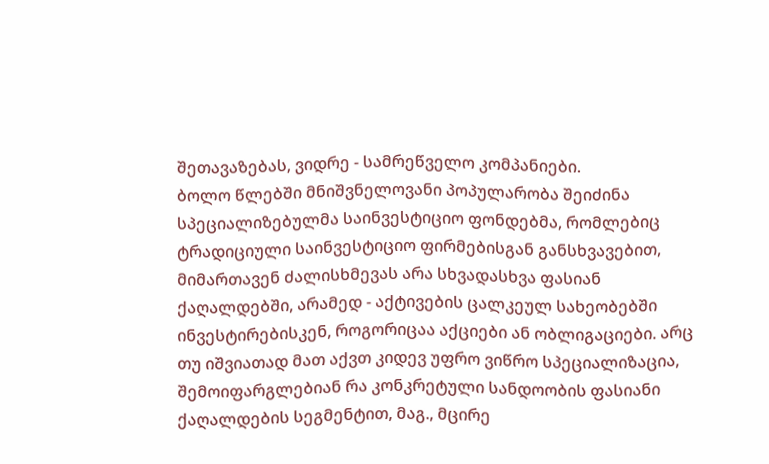შეთავაზებას, ვიდრე - სამრეწველო კომპანიები.
ბოლო წლებში მნიშვნელოვანი პოპულარობა შეიძინა სპეციალიზებულმა საინვესტიციო ფონდებმა, რომლებიც ტრადიციული საინვესტიციო ფირმებისგან განსხვავებით, მიმართავენ ძალისხმევას არა სხვადასხვა ფასიან ქაღალდებში, არამედ - აქტივების ცალკეულ სახეობებში ინვესტირებისკენ, როგორიცაა აქციები ან ობლიგაციები. არც თუ იშვიათად მათ აქვთ კიდევ უფრო ვიწრო სპეციალიზაცია, შემოიფარგლებიან რა კონკრეტული სანდოობის ფასიანი ქაღალდების სეგმენტით, მაგ., მცირე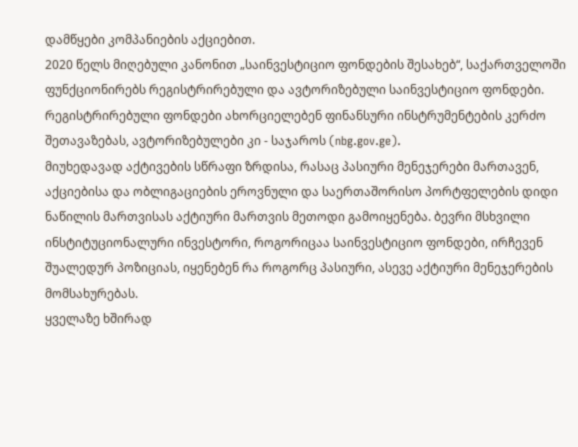დამწყები კომპანიების აქციებით.
2020 წელს მიღებული კანონით „საინვესტიციო ფონდების შესახებ“, საქართველოში ფუნქციონირებს რეგისტრირებული და ავტორიზებული საინვესტიციო ფონდები. რეგისტრირებული ფონდები ახორციელებენ ფინანსური ინსტრუმენტების კერძო შეთავაზებას, ავტორიზებულები კი - საჯაროს (nbg.gov.ge).
მიუხედავად აქტივების სწრაფი ზრდისა, რასაც პასიური მენეჯერები მართავენ, აქციებისა და ობლიგაციების ეროვნული და საერთაშორისო პორტფელების დიდი ნაწილის მართვისას აქტიური მართვის მეთოდი გამოიყენება. ბევრი მსხვილი ინსტიტუციონალური ინვესტორი, როგორიცაა საინვესტიციო ფონდები, ირჩევენ შუალედურ პოზიციას, იყენებენ რა როგორც პასიური, ასევე აქტიური მენეჯერების მომსახურებას.
ყველაზე ხშირად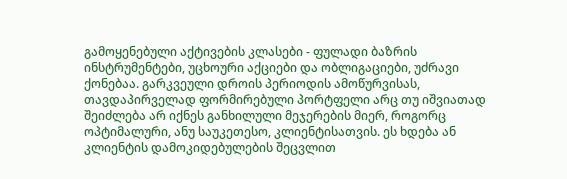გამოყენებული აქტივების კლასები - ფულადი ბაზრის ინსტრუმენტები, უცხოური აქციები და ობლიგაციები, უძრავი ქონებაა. გარკვეული დროის პერიოდის ამოწურვისას, თავდაპირველად ფორმირებული პორტფელი არც თუ იშვიათად შეიძლება არ იქნეს განხილული მეჯერების მიერ, როგორც ოპტიმალური, ანუ საუკეთესო, კლიენტისათვის. ეს ხდება ან კლიენტის დამოკიდებულების შეცვლით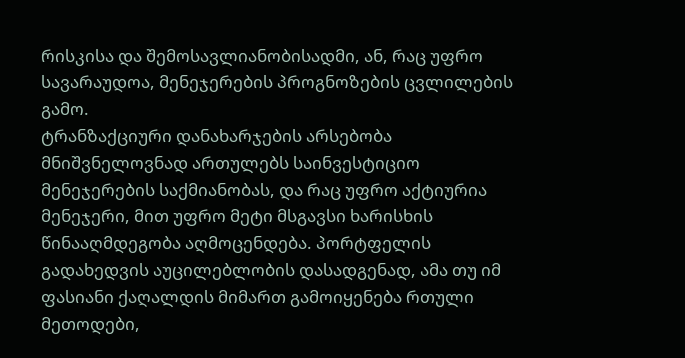რისკისა და შემოსავლიანობისადმი, ან, რაც უფრო სავარაუდოა, მენეჯერების პროგნოზების ცვლილების გამო.
ტრანზაქციური დანახარჯების არსებობა მნიშვნელოვნად ართულებს საინვესტიციო მენეჯერების საქმიანობას, და რაც უფრო აქტიურია მენეჯერი, მით უფრო მეტი მსგავსი ხარისხის წინააღმდეგობა აღმოცენდება. პორტფელის გადახედვის აუცილებლობის დასადგენად, ამა თუ იმ ფასიანი ქაღალდის მიმართ გამოიყენება რთული მეთოდები,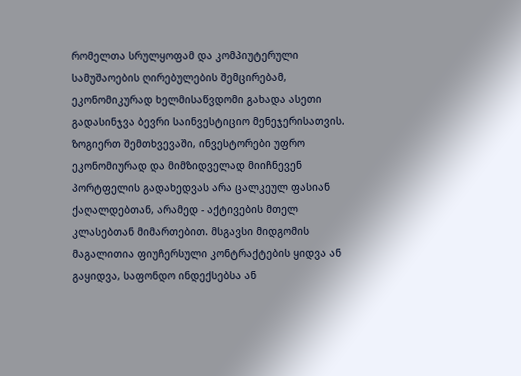რომელთა სრულყოფამ და კომპიუტერული სამუშაოების ღირებულების შემცირებამ, ეკონომიკურად ხელმისაწვდომი გახადა ასეთი გადასინჯვა ბევრი საინვესტიციო მენეჯერისათვის.
ზოგიერთ შემთხვევაში, ინვესტორები უფრო ეკონომიურად და მიმზიდველად მიიჩნევენ პორტფელის გადახედვას არა ცალკეულ ფასიან ქაღალდებთან, არამედ - აქტივების მთელ კლასებთან მიმართებით. მსგავსი მიდგომის მაგალითია ფიუჩერსული კონტრაქტების ყიდვა ან გაყიდვა, საფონდო ინდექსებსა ან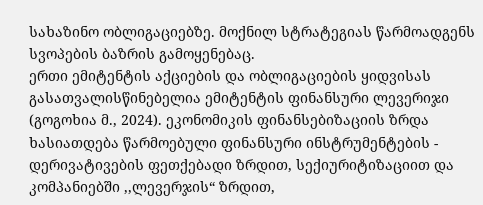სახაზინო ობლიგაციებზე. მოქნილ სტრატეგიას წარმოადგენს სვოპების ბაზრის გამოყენებაც.
ერთი ემიტენტის აქციების და ობლიგაციების ყიდვისას გასათვალისწინებელია ემიტენტის ფინანსური ლევერიჯი (გოგოხია მ., 2024). ეკონომიკის ფინანსებიზაციის ზრდა ხასიათდება წარმოებული ფინანსური ინსტრუმენტების - დერივატივების ფეთქებადი ზრდით, სექიურიტიზაციით და კომპანიებში ,,ლევერჯის“ ზრდით,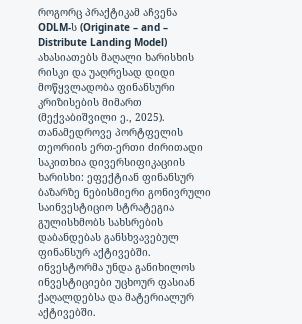როგორც პრაქტიკამ აჩვენა ODLM-ს (Originate – and – Distribute Landing Model) ახასიათებს მაღალი ხარისხის რისკი და უაღრესად დიდი მოწყვლადობა ფინანსური კრიზისების მიმართ (მექვაბიშვილი ე., 2025).
თანამედროვე პორტფელის თეორიის ერთ-ერთი ძირითადი საკითხია დივერსიფიკაციის ხარისხი: ეფექტიან ფინანსურ ბაზარზე ნებისმიერი გონივრული საინვესტიციო სტრატეგია გულისხმობს სახსრების დაბანდებას განსხვავებულ ფინანსურ აქტივებში. ინვესტორმა უნდა განიხილოს ინვესტიციები უცხოურ ფასიან ქაღალდებსა და მატერიალურ აქტივებში.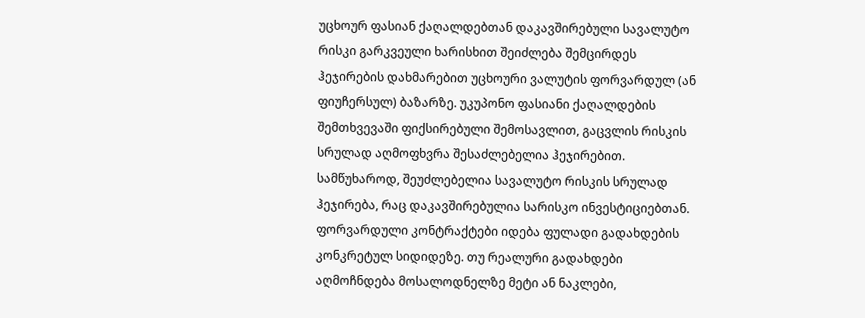უცხოურ ფასიან ქაღალდებთან დაკავშირებული სავალუტო რისკი გარკვეული ხარისხით შეიძლება შემცირდეს ჰეჯირების დახმარებით უცხოური ვალუტის ფორვარდულ (ან ფიუჩერსულ) ბაზარზე. უკუპონო ფასიანი ქაღალდების შემთხვევაში ფიქსირებული შემოსავლით, გაცვლის რისკის სრულად აღმოფხვრა შესაძლებელია ჰეჯირებით.
სამწუხაროდ, შეუძლებელია სავალუტო რისკის სრულად ჰეჯირება, რაც დაკავშირებულია სარისკო ინვესტიციებთან. ფორვარდული კონტრაქტები იდება ფულადი გადახდების კონკრეტულ სიდიდეზე. თუ რეალური გადახდები აღმოჩნდება მოსალოდნელზე მეტი ან ნაკლები,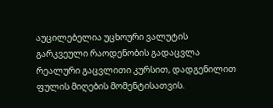აუცილებელია უცხოური ვალუტის გარკვეული რაოდენობის გადაცვლა რეალური გაცვლითი კურსით, დადგენილით ფულის მიღების მომენტისათვის.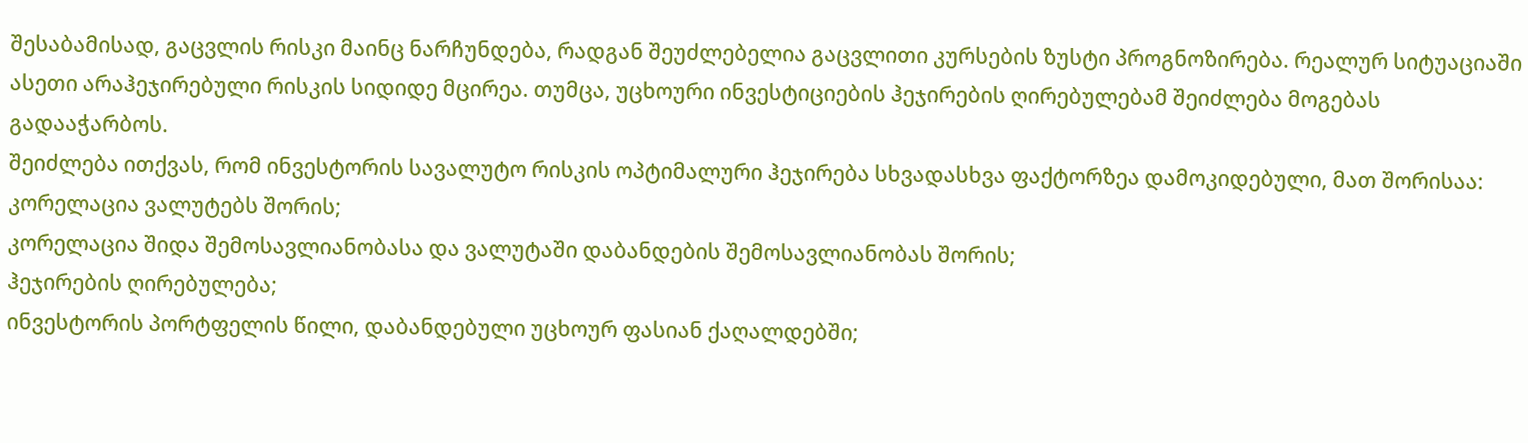შესაბამისად, გაცვლის რისკი მაინც ნარჩუნდება, რადგან შეუძლებელია გაცვლითი კურსების ზუსტი პროგნოზირება. რეალურ სიტუაციაში ასეთი არაჰეჯირებული რისკის სიდიდე მცირეა. თუმცა, უცხოური ინვესტიციების ჰეჯირების ღირებულებამ შეიძლება მოგებას გადააჭარბოს.
შეიძლება ითქვას, რომ ინვესტორის სავალუტო რისკის ოპტიმალური ჰეჯირება სხვადასხვა ფაქტორზეა დამოკიდებული, მათ შორისაა:
კორელაცია ვალუტებს შორის;
კორელაცია შიდა შემოსავლიანობასა და ვალუტაში დაბანდების შემოსავლიანობას შორის;
ჰეჯირების ღირებულება;
ინვესტორის პორტფელის წილი, დაბანდებული უცხოურ ფასიან ქაღალდებში;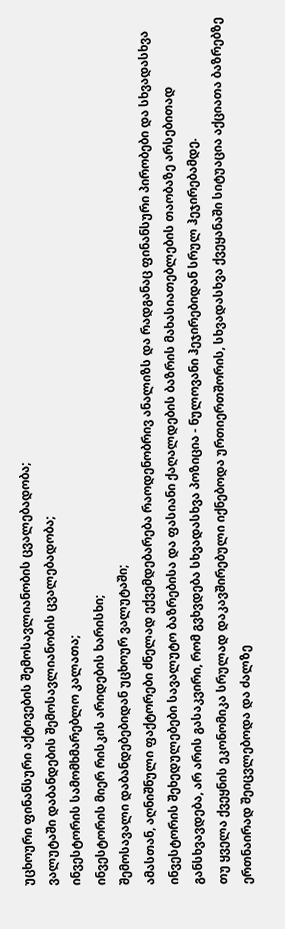უცხოური ფინანსური აქტივების შემოსავლიანობის ცვალებადობა;
ვალუტაში დაბანდების შემოსავლიანობის ცვალებადობა;
ინვესტორის სამომხმარებლო კალათა;
ინვესტორის მიერ რისკის არიდების ხარისხი;
შემოსავალი დაბანდებებიდან უცხოურ ვალუტაში;
ამასთან, აღნიშნული ფაქტორები ძნელად ექვემდებარება რაოდენობრივ ანალიზს და რადგანაც ფინანსური პირობები და სხვადასხვა ინვესტორის შეხედულებები სავალუტო ბაზრებისა და ფასიანი ქაღალდების ბაზრის მახასიათებლების თაობაზე არსებითად განსხვავდება, არ არის გასაკვირი, რომ გვხვდება სხვადასხვა პოზიცია - ნულოვანი ჰეჯირებიდან სრულ ჰეჯირებამდე.
თუ ყველა ქვეყნის ეკონომიკა სრულად დაკავშირებული იქნებოდა ურთიერთშორის, სხვადასხვა ქვეყანაში სიტუაცია აქციათა ბაზრებზე ერთნაირად შეიცვლებოდა და ძალზე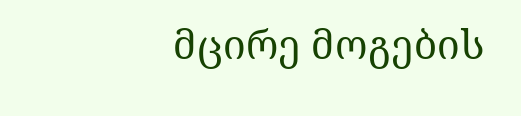მცირე მოგების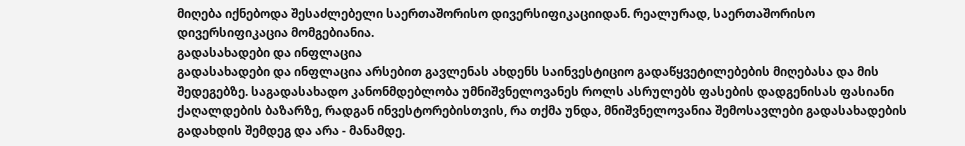მიღება იქნებოდა შესაძლებელი საერთაშორისო დივერსიფიკაციიდან. რეალურად, საერთაშორისო დივერსიფიკაცია მომგებიანია.
გადასახადები და ინფლაცია
გადასახადები და ინფლაცია არსებით გავლენას ახდენს საინვესტიციო გადაწყვეტილებების მიღებასა და მის შედეგებზე. საგადასახადო კანონმდებლობა უმნიშვნელოვანეს როლს ასრულებს ფასების დადგენისას ფასიანი ქაღალდების ბაზარზე, რადგან ინვესტორებისთვის, რა თქმა უნდა, მნიშვნელოვანია შემოსავლები გადასახადების გადახდის შემდეგ და არა - მანამდე.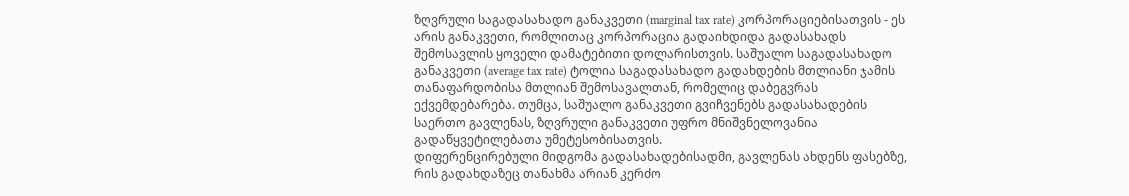ზღვრული საგადასახადო განაკვეთი (marginal tax rate) კორპორაციებისათვის - ეს არის განაკვეთი, რომლითაც კორპორაცია გადაიხდიდა გადასახადს შემოსავლის ყოველი დამატებითი დოლარისთვის. საშუალო საგადასახადო განაკვეთი (average tax rate) ტოლია საგადასახადო გადახდების მთლიანი ჯამის თანაფარდობისა მთლიან შემოსავალთან, რომელიც დაბეგვრას ექვემდებარება. თუმცა, საშუალო განაკვეთი გვიჩვენებს გადასახადების საერთო გავლენას, ზღვრული განაკვეთი უფრო მნიშვნელოვანია გადაწყვეტილებათა უმეტესობისათვის.
დიფერენცირებული მიდგომა გადასახადებისადმი, გავლენას ახდენს ფასებზე, რის გადახდაზეც თანახმა არიან კერძო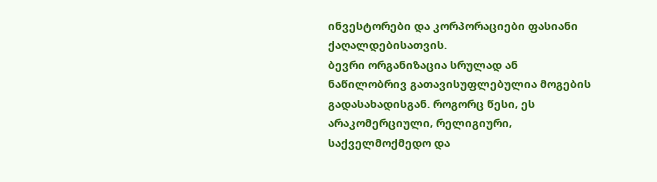ინვესტორები და კორპორაციები ფასიანი ქაღალდებისათვის.
ბევრი ორგანიზაცია სრულად ან ნაწილობრივ გათავისუფლებულია მოგების გადასახადისგან. როგორც წესი, ეს არაკომერციული, რელიგიური, საქველმოქმედო და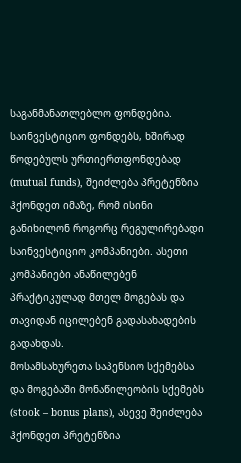საგანმანათლებლო ფონდებია. საინვესტიციო ფონდებს, ხშირად წოდებულს ურთიერთფონდებად (mutual funds), შეიძლება პრეტენზია ჰქონდეთ იმაზე, რომ ისინი განიხილონ როგორც რეგულირებადი საინვესტიციო კომპანიები. ასეთი კომპანიები ანაწილებენ პრაქტიკულად მთელ მოგებას და თავიდან იცილებენ გადასახადების გადახდას.
მოსამსახურეთა საპენსიო სქემებსა და მოგებაში მონაწილეობის სქემებს (stook – bonus plans), ასევე შეიძლება ჰქონდეთ პრეტენზია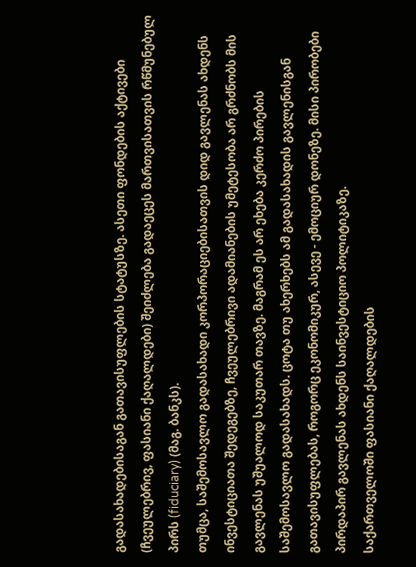გადასახადებისაგან გათავისუფლების სტატუსზე. ასეთი ფონდების აქტივები (ჩვეულებრივ, ფასიანი ქაღალდები) შეიძლება გადაეცეს მართვისათვის რწმუნებულ პირს (fiduciary) (მაგ. ბანკს).
თუმცა, საშემოსავლო გადასახადი კორპორაციებისათვის დიდ გავლენას ახდენს ინვესტიციათა შედეგებზე, ჩვეულებრივი ადამიანების უმეტესობა არ გრძნობს მის გავლენას უშუალოდ საკუთარ თავზე. მაგრამ ეს არ ეხება კერძო პირების საშემოსავლო გადასახადს. ცოტა თუ ახერხებს ამ გადასახადის გავლენისგან გათავისუფლებას, როგორც ეკონომიკურ, ასევე - ემოციურ დონეზე. მისი პირობები პირდაპირ გავლენას ახდენს საინვესტიციო პოლიტიკაზე.
საქართველოში ფასიანი ქაღალდების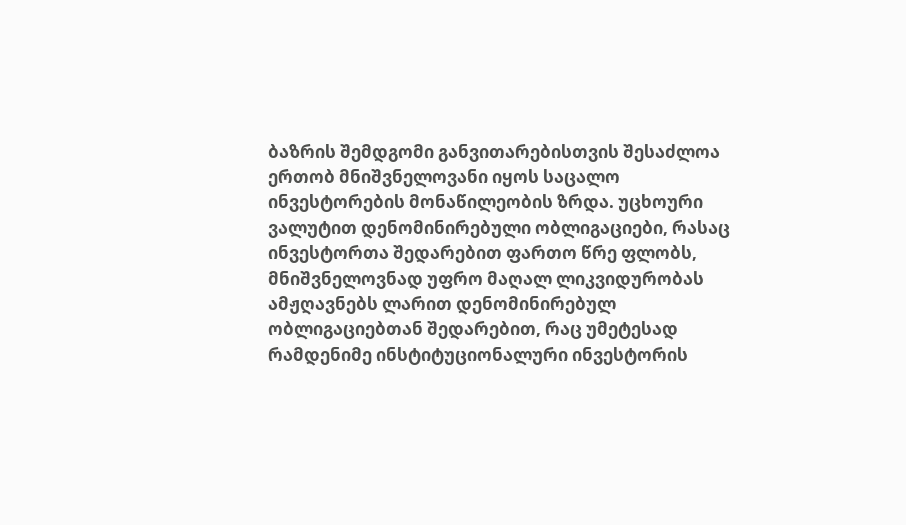ბაზრის შემდგომი განვითარებისთვის შესაძლოა ერთობ მნიშვნელოვანი იყოს საცალო ინვესტორების მონაწილეობის ზრდა. უცხოური ვალუტით დენომინირებული ობლიგაციები, რასაც ინვესტორთა შედარებით ფართო წრე ფლობს, მნიშვნელოვნად უფრო მაღალ ლიკვიდურობას ამჟღავნებს ლარით დენომინირებულ ობლიგაციებთან შედარებით, რაც უმეტესად რამდენიმე ინსტიტუციონალური ინვესტორის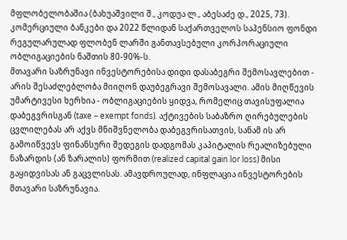მფლობელობაშია (ბახუაშვილი შ., კოდუა ლ., აბესაძე დ., 2025, 73). კომერციული ბანკები და 2022 წლიდან საქართველოს საპენსიო ფონდი რეგულარულად ფლობენ ლარში განთავსებული კორპორაციული ობლიგაციების ნაშთის 80-90%-ს.
მთავარი საზრუნავი ინვესტორებისა დიდი დასაბეგრი შემოსავლებით - არის შესაძლებლობა მიიღონ დაუბეგრავი შემოსავალი. ამის მიღწევის უმარტივესი ხერხია - ობლიგაციების ყიდვა, რომელიც თავისუფალია დაბეგვრისგან (taxe – exempt fonds). აქტივების საბაზრო ღირებულების ცვლილებას არ აქვს მნიშვნელობა დაბეგვრისათვის, სანამ ის არ გამოიწვევს ფინანსური შედეგის დადგომას კაპიტალის რეალიზებული ნაზარდის (ან ზარალის) ფორმით (realized capital gain lor loss) მისი გაყიდვისას ან გაცვლისას. ამავდროულად, ინფლაცია ინვესტორების მთავარი საზრუნავია.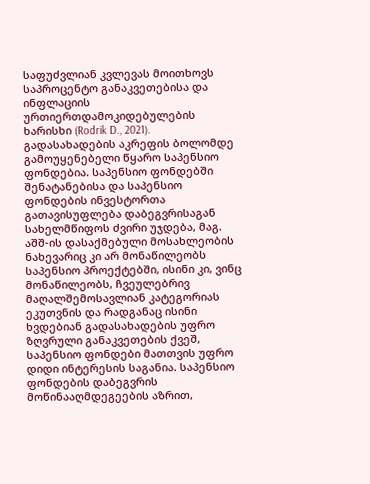საფუძვლიან კვლევას მოითხოვს საპროცენტო განაკვეთებისა და ინფლაციის ურთიერთდამოკიდებულების ხარისხი (Rodrik D., 2021). გადასახადების აკრეფის ბოლომდე გამოუყენებელი წყარო საპენსიო ფონდებია. საპენსიო ფონდებში შენატანებისა და საპენსიო ფონდების ინვესტორთა გათავისუფლება დაბეგვრისაგან სახელმწიფოს ძვირი უჯდება, მაგ. აშშ-ის დასაქმებული მოსახლეობის ნახევარიც კი არ მონაწილეობს საპენსიო პროექტებში, ისინი კი, ვინც მონაწილეობს, ჩვეულებრივ მაღალშემოსავლიან კატეგორიას ეკუთვნის და რადგანაც ისინი ხვდებიან გადასახადების უფრო ზღვრული განაკვეთების ქვეშ, საპენსიო ფონდები მათთვის უფრო დიდი ინტერესის საგანია. საპენსიო ფონდების დაბეგვრის მოწინააღმდეგეების აზრით,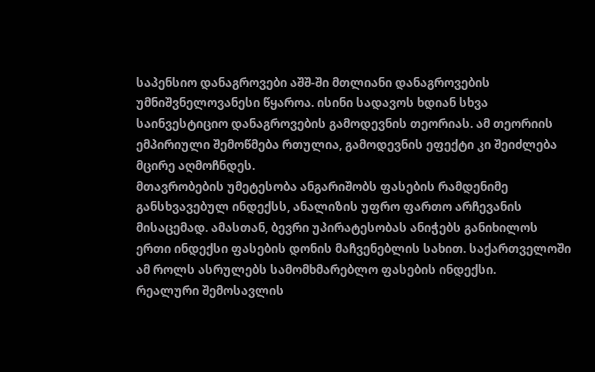საპენსიო დანაგროვები აშშ-ში მთლიანი დანაგროვების უმნიშვნელოვანესი წყაროა. ისინი სადავოს ხდიან სხვა საინვესტიციო დანაგროვების გამოდევნის თეორიას. ამ თეორიის ემპირიული შემოწმება რთულია, გამოდევნის ეფექტი კი შეიძლება მცირე აღმოჩნდეს.
მთავრობების უმეტესობა ანგარიშობს ფასების რამდენიმე განსხვავებულ ინდექსს, ანალიზის უფრო ფართო არჩევანის მისაცემად. ამასთან, ბევრი უპირატესობას ანიჭებს განიხილოს ერთი ინდექსი ფასების დონის მაჩვენებლის სახით. საქართველოში ამ როლს ასრულებს სამომხმარებლო ფასების ინდექსი.
რეალური შემოსავლის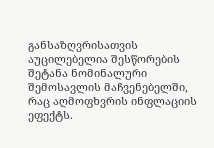განსაზღვრისათვის აუცილებელია შესწორების შეტანა ნომინალური შემოსავლის მაჩვენებელში, რაც აღმოფხვრის ინფლაციის ეფექტს.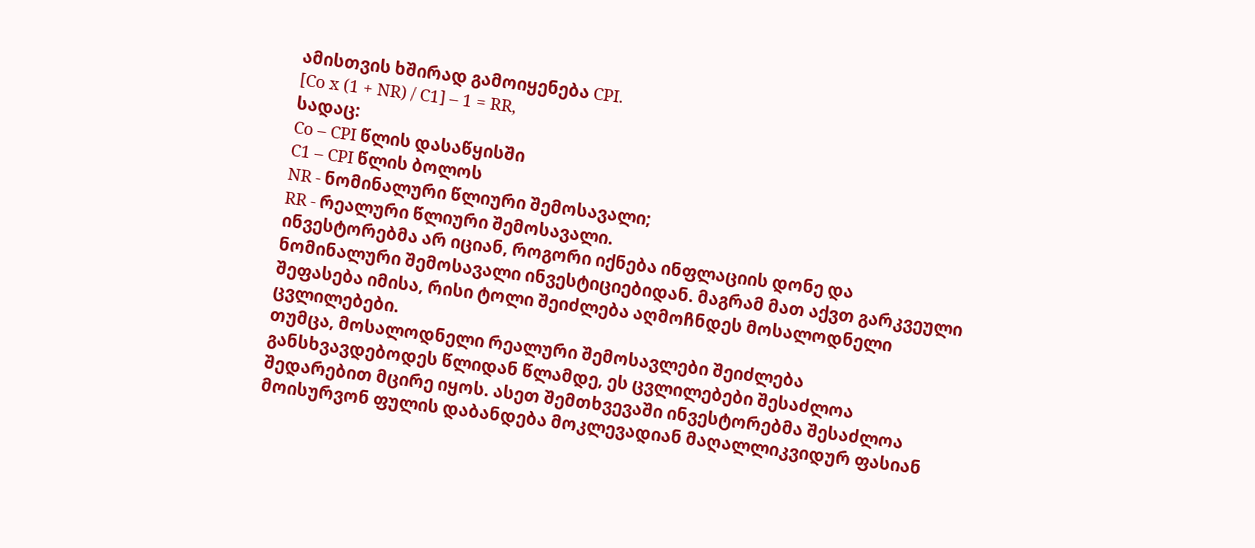ამისთვის ხშირად გამოიყენება CPI.
[Co x (1 + NR) / C1] – 1 = RR,
სადაც:
Co – CPI წლის დასაწყისში
C1 – CPI წლის ბოლოს
NR - ნომინალური წლიური შემოსავალი;
RR - რეალური წლიური შემოსავალი.
ინვესტორებმა არ იციან, როგორი იქნება ინფლაციის დონე და ნომინალური შემოსავალი ინვესტიციებიდან. მაგრამ მათ აქვთ გარკვეული შეფასება იმისა, რისი ტოლი შეიძლება აღმოჩნდეს მოსალოდნელი ცვლილებები.
თუმცა, მოსალოდნელი რეალური შემოსავლები შეიძლება განსხვავდებოდეს წლიდან წლამდე, ეს ცვლილებები შესაძლოა შედარებით მცირე იყოს. ასეთ შემთხვევაში ინვესტორებმა შესაძლოა მოისურვონ ფულის დაბანდება მოკლევადიან მაღალლიკვიდურ ფასიან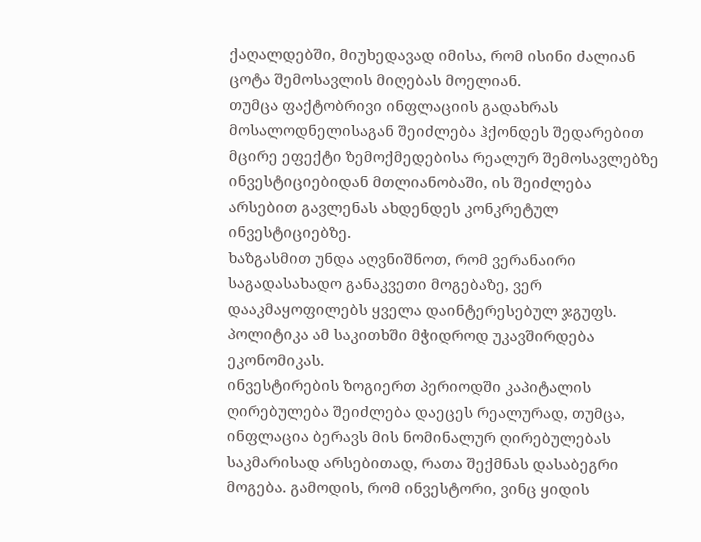ქაღალდებში, მიუხედავად იმისა, რომ ისინი ძალიან ცოტა შემოსავლის მიღებას მოელიან.
თუმცა ფაქტობრივი ინფლაციის გადახრას მოსალოდნელისაგან შეიძლება ჰქონდეს შედარებით მცირე ეფექტი ზემოქმედებისა რეალურ შემოსავლებზე ინვესტიციებიდან მთლიანობაში, ის შეიძლება არსებით გავლენას ახდენდეს კონკრეტულ ინვესტიციებზე.
ხაზგასმით უნდა აღვნიშნოთ, რომ ვერანაირი საგადასახადო განაკვეთი მოგებაზე, ვერ დააკმაყოფილებს ყველა დაინტერესებულ ჯგუფს. პოლიტიკა ამ საკითხში მჭიდროდ უკავშირდება ეკონომიკას.
ინვესტირების ზოგიერთ პერიოდში კაპიტალის ღირებულება შეიძლება დაეცეს რეალურად, თუმცა, ინფლაცია ბერავს მის ნომინალურ ღირებულებას საკმარისად არსებითად, რათა შექმნას დასაბეგრი მოგება. გამოდის, რომ ინვესტორი, ვინც ყიდის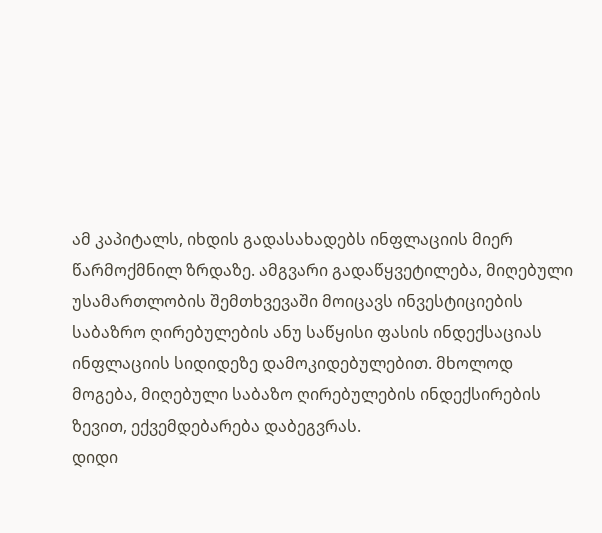ამ კაპიტალს, იხდის გადასახადებს ინფლაციის მიერ წარმოქმნილ ზრდაზე. ამგვარი გადაწყვეტილება, მიღებული უსამართლობის შემთხვევაში მოიცავს ინვესტიციების საბაზრო ღირებულების ანუ საწყისი ფასის ინდექსაციას ინფლაციის სიდიდეზე დამოკიდებულებით. მხოლოდ მოგება, მიღებული საბაზო ღირებულების ინდექსირების ზევით, ექვემდებარება დაბეგვრას.
დიდი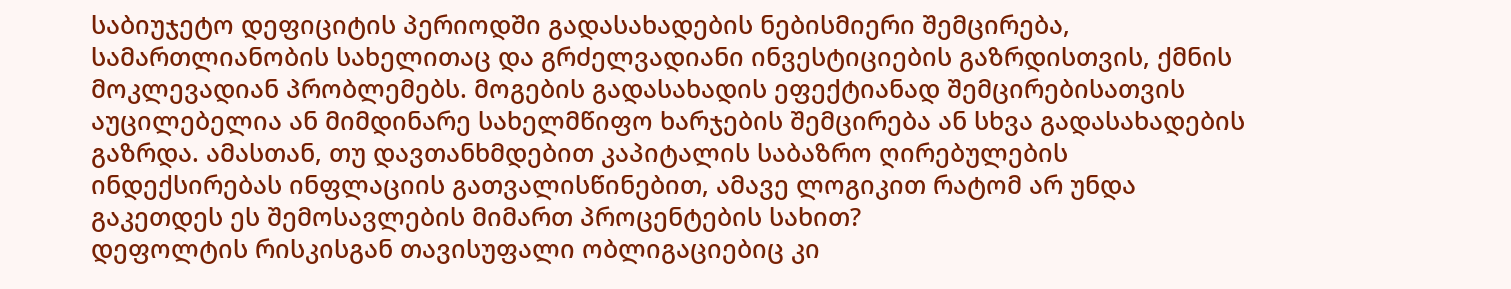საბიუჯეტო დეფიციტის პერიოდში გადასახადების ნებისმიერი შემცირება, სამართლიანობის სახელითაც და გრძელვადიანი ინვესტიციების გაზრდისთვის, ქმნის მოკლევადიან პრობლემებს. მოგების გადასახადის ეფექტიანად შემცირებისათვის აუცილებელია ან მიმდინარე სახელმწიფო ხარჯების შემცირება ან სხვა გადასახადების გაზრდა. ამასთან, თუ დავთანხმდებით კაპიტალის საბაზრო ღირებულების ინდექსირებას ინფლაციის გათვალისწინებით, ამავე ლოგიკით რატომ არ უნდა გაკეთდეს ეს შემოსავლების მიმართ პროცენტების სახით?
დეფოლტის რისკისგან თავისუფალი ობლიგაციებიც კი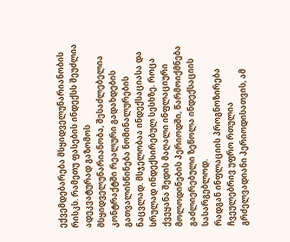ექვემდებარება მსყიდველუნარიანობის რისკს. რამეთუ ფასების ინდექსს შეუძლია ადეკვატურად გაზომოს მსყიდველუნარიანობა, შესაძლებელია კონტრაქტში რეალური გადახდების გათვალისწინება ნომინალურების ნაცვლად. მსჯელობაა ინდექსაციასა და სრულად ინდექსირებულ სესხზე. როცა ქვეყანა შედის მაღალი ინფლაციური მოლოდინების პერიოდში, წარმოიქმნება გაძლიერებული ზეწოლა ინდექსაციის სასარგებლოდ.
რადგან ინფლაციის პროგნოზირება ჩვეულებრივ უფრო რთულია გრძელვადიანი პერიოდისათვის, ამ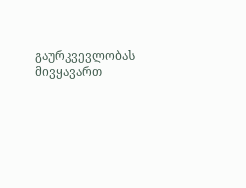გაურკვევლობას მივყავართ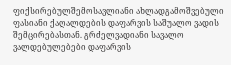ფიქსირებულშემოსავლიანი ახლადგამოშვებული ფასიანი ქაღალდების დაფარვის საშუალო ვადის შემცირებასთან. გრძელვადიანი სავალო ვალდებულებები დაფარვის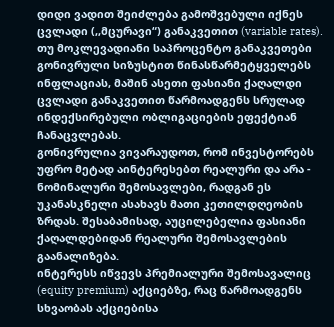დიდი ვადით შეიძლება გამოშვებული იქნეს ცვლადი (,,მცურავი“) განაკვეთით (variable rates).
თუ მოკლევადიანი საპროცენტო განაკვეთები გონივრული სიზუსტით წინასწარმეტყველებს ინფლაციას, მაშინ ასეთი ფასიანი ქაღალდი ცვლადი განაკვეთით წარმოადგენს სრულად ინდექსირებული ობლიგაციების ეფექტიან ჩანაცვლებას.
გონივრულია ვივარაუდოთ, რომ ინვესტორებს უფრო მეტად აინტერესებთ რეალური და არა - ნომინალური შემოსავლები, რადგან ეს უკანასკნელი ასახავს მათი კეთილდღეობის ზრდას. შესაბამისად, აუცილებელია ფასიანი ქაღალდებიდან რეალური შემოსავლების გაანალიზება.
ინტერესს იწვევს პრემიალური შემოსავალიც (equity premium) აქციებზე, რაც წარმოადგენს სხვაობას აქციებისა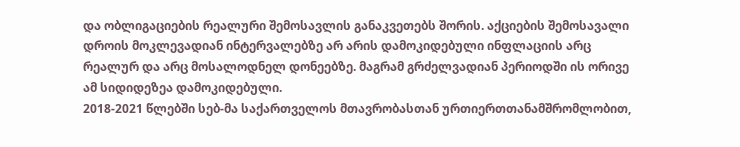და ობლიგაციების რეალური შემოსავლის განაკვეთებს შორის. აქციების შემოსავალი დროის მოკლევადიან ინტერვალებზე არ არის დამოკიდებული ინფლაციის არც რეალურ და არც მოსალოდნელ დონეებზე. მაგრამ გრძელვადიან პერიოდში ის ორივე ამ სიდიდეზეა დამოკიდებული.
2018-2021 წლებში სებ-მა საქართველოს მთავრობასთან ურთიერთთანამშრომლობით,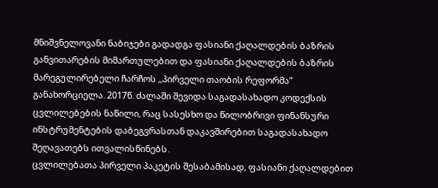მნიშვნელოვანი ნაბიჯები გადადგა ფასიანი ქაღალდების ბაზრის განვითარების მიმართულებით და ფასიანი ქაღალდების ბაზრის მარეგულირებელი ჩარჩოს ,,პირველი თაობის რეფორმა“ განახორციელა. 2017წ. ძალაში შევიდა საგადასახადო კოდექსის ცვლილებების ნაწილი, რაც სასესხო და წილობრივი ფინანსური ინსტრუმენტების დაბეგვრასთან დაკავშირებით საგადასახადო შეღავათებს ითვალისწინებს.
ცვლილებათა პირველი პაკეტის შესაბამისად, ფასიანი ქაღალდებით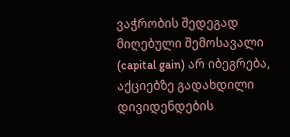ვაჭრობის შედეგად მიღებული შემოსავალი (capital gain) არ იბეგრება, აქციებზე გადახდილი დივიდენდების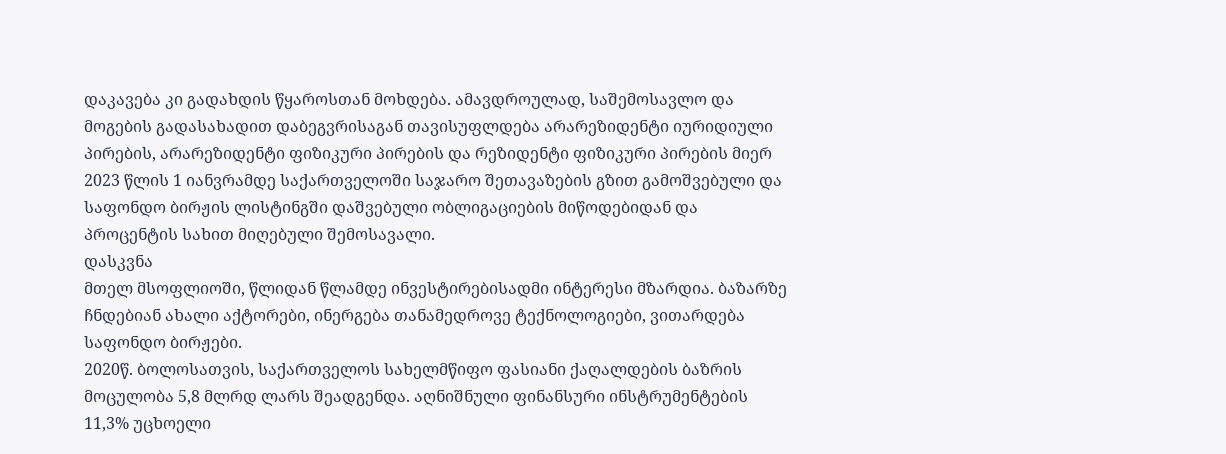დაკავება კი გადახდის წყაროსთან მოხდება. ამავდროულად, საშემოსავლო და მოგების გადასახადით დაბეგვრისაგან თავისუფლდება არარეზიდენტი იურიდიული პირების, არარეზიდენტი ფიზიკური პირების და რეზიდენტი ფიზიკური პირების მიერ 2023 წლის 1 იანვრამდე საქართველოში საჯარო შეთავაზების გზით გამოშვებული და საფონდო ბირჟის ლისტინგში დაშვებული ობლიგაციების მიწოდებიდან და პროცენტის სახით მიღებული შემოსავალი.
დასკვნა
მთელ მსოფლიოში, წლიდან წლამდე ინვესტირებისადმი ინტერესი მზარდია. ბაზარზე ჩნდებიან ახალი აქტორები, ინერგება თანამედროვე ტექნოლოგიები, ვითარდება საფონდო ბირჟები.
2020წ. ბოლოსათვის, საქართველოს სახელმწიფო ფასიანი ქაღალდების ბაზრის მოცულობა 5,8 მლრდ ლარს შეადგენდა. აღნიშნული ფინანსური ინსტრუმენტების 11,3% უცხოელი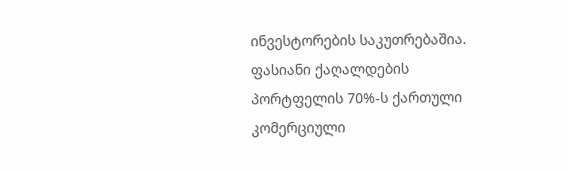ინვესტორების საკუთრებაშია. ფასიანი ქაღალდების პორტფელის 70%-ს ქართული კომერციული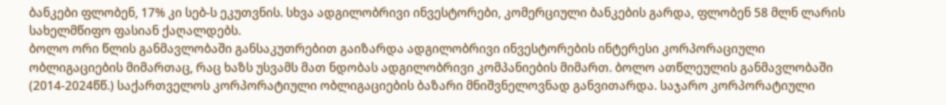ბანკები ფლობენ, 17% კი სებ-ს ეკუთვნის. სხვა ადგილობრივი ინვესტორები, კომერციული ბანკების გარდა, ფლობენ 58 მლნ ლარის სახელმწიფო ფასიან ქაღალდებს.
ბოლო ორი წლის განმავლობაში განსაკუთრებით გაიზარდა ადგილობრივი ინვესტორების ინტერესი კორპორაციული ობლიგაციების მიმართაც, რაც ხაზს უსვამს მათ ნდობას ადგილობრივი კომპანიების მიმართ. ბოლო ათწლეულის განმავლობაში (2014-2024წწ.) საქართველოს კორპორატიული ობლიგაციების ბაზარი მნიშვნელოვნად განვითარდა. საჯარო კორპორატიული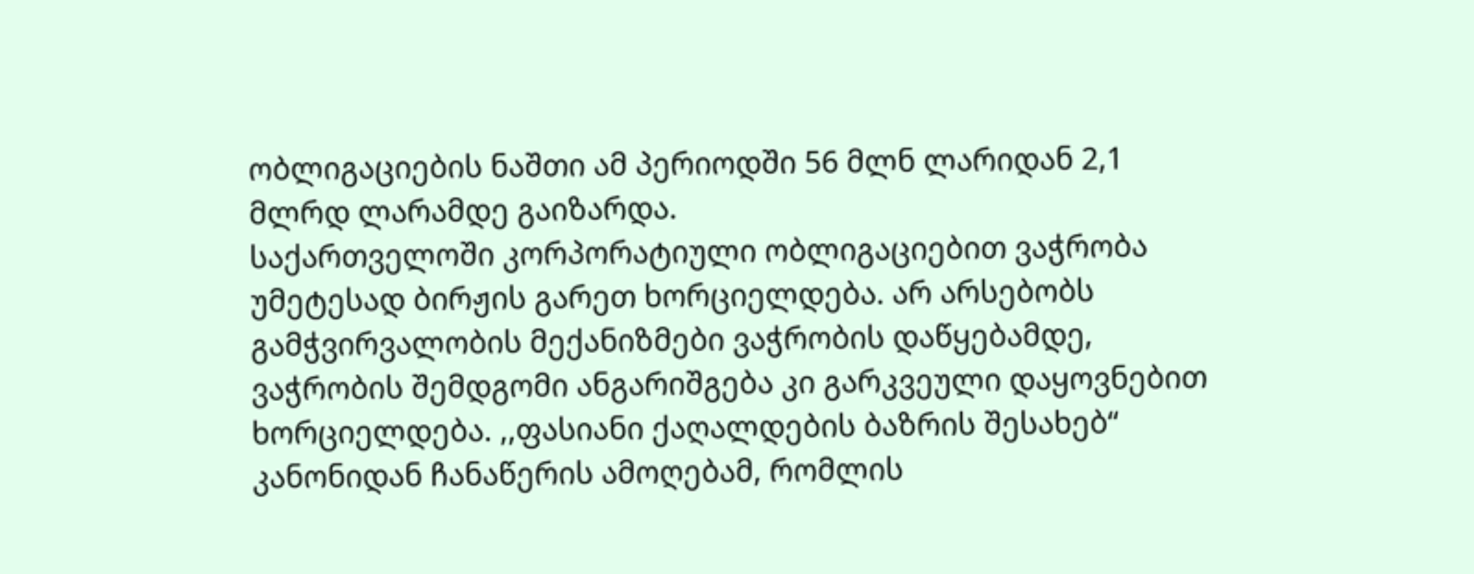ობლიგაციების ნაშთი ამ პერიოდში 56 მლნ ლარიდან 2,1 მლრდ ლარამდე გაიზარდა.
საქართველოში კორპორატიული ობლიგაციებით ვაჭრობა უმეტესად ბირჟის გარეთ ხორციელდება. არ არსებობს გამჭვირვალობის მექანიზმები ვაჭრობის დაწყებამდე, ვაჭრობის შემდგომი ანგარიშგება კი გარკვეული დაყოვნებით ხორციელდება. ,,ფასიანი ქაღალდების ბაზრის შესახებ“ კანონიდან ჩანაწერის ამოღებამ, რომლის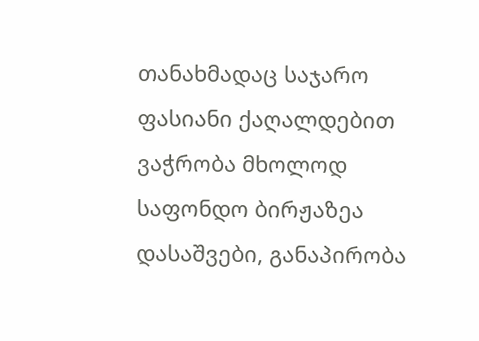თანახმადაც საჯარო ფასიანი ქაღალდებით ვაჭრობა მხოლოდ საფონდო ბირჟაზეა დასაშვები, განაპირობა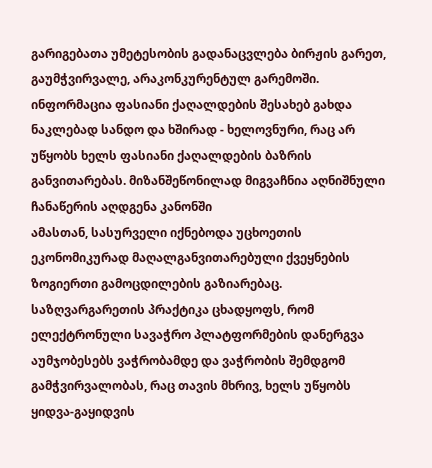გარიგებათა უმეტესობის გადანაცვლება ბირჟის გარეთ, გაუმჭვირვალე, არაკონკურენტულ გარემოში. ინფორმაცია ფასიანი ქაღალდების შესახებ გახდა ნაკლებად სანდო და ხშირად - ხელოვნური, რაც არ უწყობს ხელს ფასიანი ქაღალდების ბაზრის განვითარებას. მიზანშეწონილად მიგვაჩნია აღნიშნული ჩანაწერის აღდგენა კანონში
ამასთან, სასურველი იქნებოდა უცხოეთის ეკონომიკურად მაღალგანვითარებული ქვეყნების ზოგიერთი გამოცდილების გაზიარებაც. საზღვარგარეთის პრაქტიკა ცხადყოფს, რომ ელექტრონული სავაჭრო პლატფორმების დანერგვა აუმჯობესებს ვაჭრობამდე და ვაჭრობის შემდგომ გამჭვირვალობას, რაც თავის მხრივ, ხელს უწყობს ყიდვა-გაყიდვის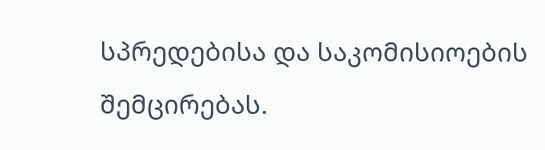სპრედებისა და საკომისიოების შემცირებას.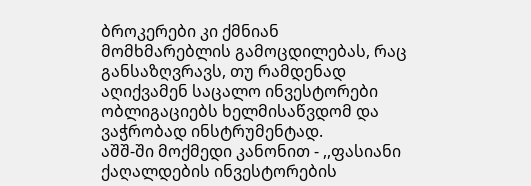ბროკერები კი ქმნიან მომხმარებლის გამოცდილებას, რაც განსაზღვრავს, თუ რამდენად აღიქვამენ საცალო ინვესტორები ობლიგაციებს ხელმისაწვდომ და ვაჭრობად ინსტრუმენტად.
აშშ-ში მოქმედი კანონით - ,,ფასიანი ქაღალდების ინვესტორების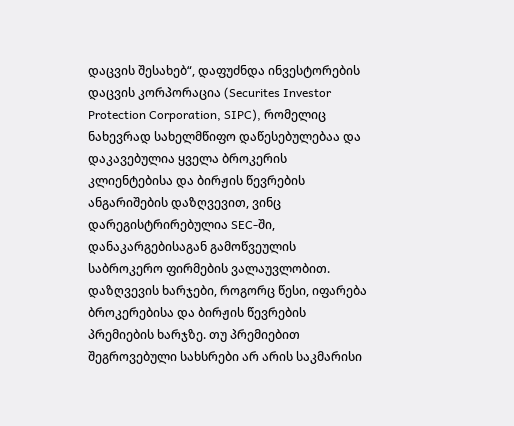დაცვის შესახებ“, დაფუძნდა ინვესტორების დაცვის კორპორაცია (Securites Investor Protection Corporation, SIPC), რომელიც ნახევრად სახელმწიფო დაწესებულებაა და დაკავებულია ყველა ბროკერის კლიენტებისა და ბირჟის წევრების ანგარიშების დაზღვევით, ვინც დარეგისტრირებულია SEC-ში, დანაკარგებისაგან გამოწვეულის საბროკერო ფირმების ვალაუვლობით. დაზღვევის ხარჯები, როგორც წესი, იფარება ბროკერებისა და ბირჟის წევრების პრემიების ხარჯზე. თუ პრემიებით შეგროვებული სახსრები არ არის საკმარისი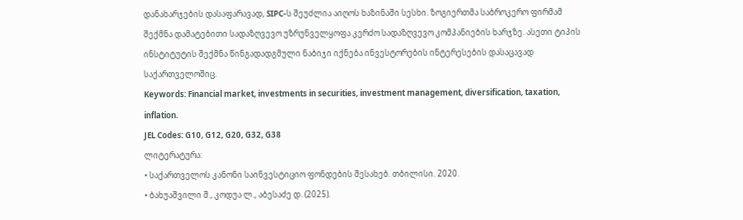დანახარჯების დასაფარავად, SIPC-ს შეუძლია აიღოს ხაზინაში სესხი. ზოგიერთმა საბროკერო ფირმამ შექმნა დამატებითი სადაზღვევო უზრუნველყოფა კერძო სადაზღვევო კომპანიების ხარჯზე. ასეთი ტიპის ინსტიტუტის შექმნა წინგადადგმული ნაბიჯი იქნება ინვესტორების ინტერესების დასაცავად საქართველოშიც.
Keywords: Financial market, investments in securities, investment management, diversification, taxation, inflation.
JEL Codes: G10, G12, G20, G32, G38
ლიტერატურა:
• საქართველოს კანონი საინვესტიციო ფონდების შესახებ. თბილისი. 2020.
• ბახუაშვილი შ., კოდუა ლ., აბესაძე დ. (2025).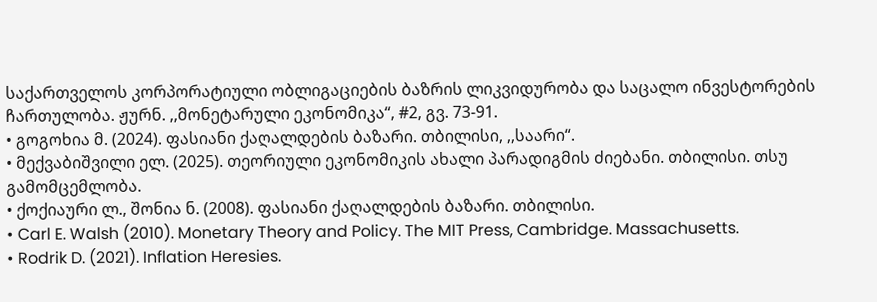საქართველოს კორპორატიული ობლიგაციების ბაზრის ლიკვიდურობა და საცალო ინვესტორების ჩართულობა. ჟურნ. ,,მონეტარული ეკონომიკა“, #2, გვ. 73-91.
• გოგოხია მ. (2024). ფასიანი ქაღალდების ბაზარი. თბილისი, ,,საარი“.
• მექვაბიშვილი ელ. (2025). თეორიული ეკონომიკის ახალი პარადიგმის ძიებანი. თბილისი. თსუ გამომცემლობა.
• ქოქიაური ლ., შონია ნ. (2008). ფასიანი ქაღალდების ბაზარი. თბილისი.
• Carl E. Walsh (2010). Monetary Theory and Policy. The MIT Press, Cambridge. Massachusetts.
• Rodrik D. (2021). Inflation Heresies.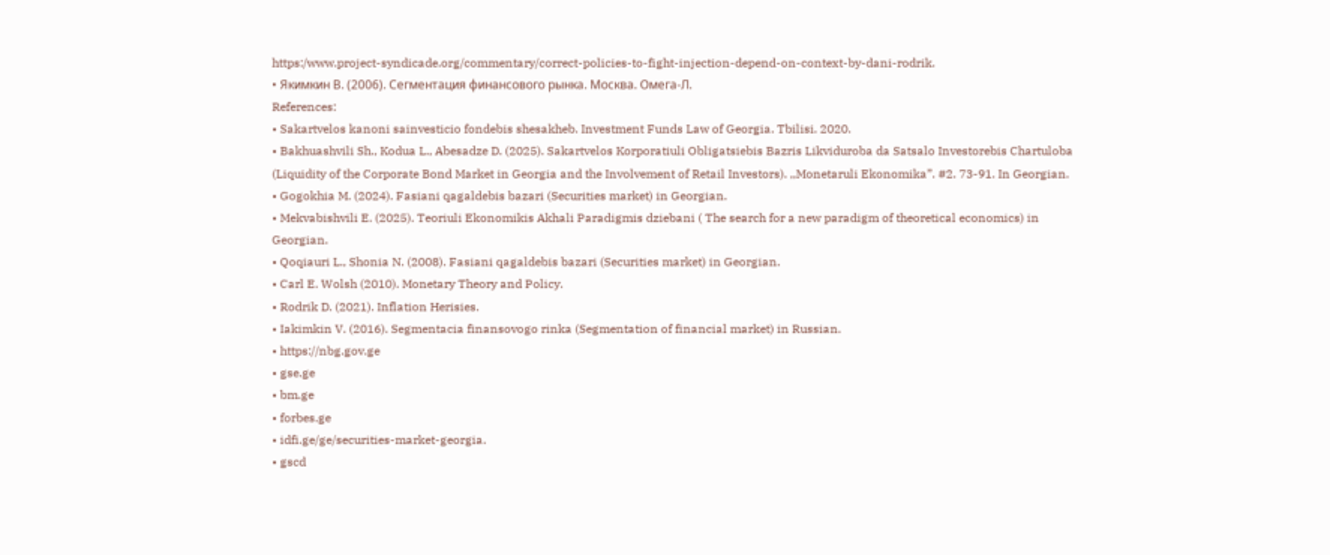https:/www.project-syndicade.org/commentary/correct-policies-to-fight-injection-depend-on-context-by-dani-rodrik.
• Якимкин В. (2006). Сегментация финансового рынка. Москва. Омега-Л.
References:
• Sakartvelos kanoni sainvesticio fondebis shesakheb. Investment Funds Law of Georgia. Tbilisi. 2020.
• Bakhuashvili Sh., Kodua L., Abesadze D. (2025). Sakartvelos Korporatiuli Obligatsiebis Bazris Likviduroba da Satsalo Investorebis Chartuloba (Liquidity of the Corporate Bond Market in Georgia and the Involvement of Retail Investors). ,,Monetaruli Ekonomika”. #2. 73-91. In Georgian.
• Gogokhia M. (2024). Fasiani qagaldebis bazari (Securities market) in Georgian.
• Mekvabishvili E. (2025). Teoriuli Ekonomikis Akhali Paradigmis dziebani ( The search for a new paradigm of theoretical economics) in Georgian.
• Qoqiauri L., Shonia N. (2008). Fasiani qagaldebis bazari (Securities market) in Georgian.
• Carl E. Wolsh (2010). Monetary Theory and Policy.
• Rodrik D. (2021). Inflation Herisies.
• Iakimkin V. (2016). Segmentacia finansovogo rinka (Segmentation of financial market) in Russian.
• https://nbg.gov.ge
• gse.ge
• bm.ge
• forbes.ge
• idfi.ge/ge/securities-market-georgia.
• gscd